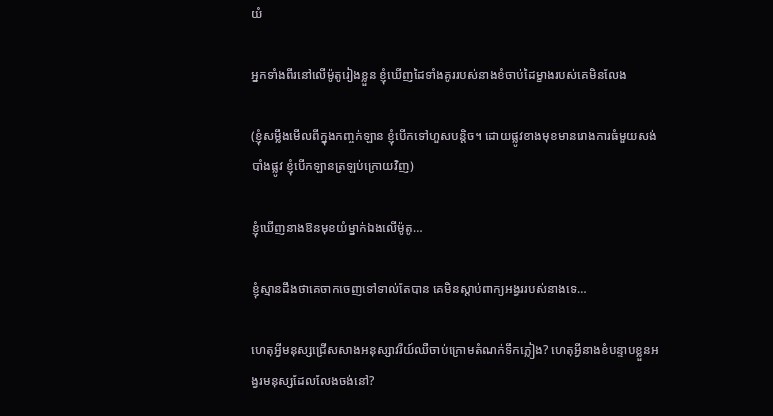យំ

អ្នកទាំងពីរនៅលើម៉ូតូរៀងខ្លួន ខ្ញុំឃើញដៃទាំងគូររបស់នាងខំចាប់ដៃម្ខាងរបស់គេមិនលែង

(ខ្ញុំសម្លឹងមើលពីក្នុងកញ្ចក់ឡាន ខ្ញុំបើកទៅហួសបន្តិច។ ដោយផ្លូវខាងមុខមានរោងការធំមួយសង់បាំងផ្លូវ ខ្ញុំបើកឡានត្រឡប់ក្រោយវិញ)

ខ្ញុំឃើញនាងឱនមុខយំម្នាក់ឯងលើម៉ូតូ…

ខ្ញុំស្មានដឹងថាគេចាកចេញទៅទាល់តែបាន គេមិនស្តាប់ពាក្យអង្វររបស់នាងទេ…

ហេតុអ្វីមនុស្សជ្រើសសាងអនុស្សាវរីយ៍ឈឺចាប់ក្រោមតំណក់ទឹកភ្លៀង? ហេតុអ្វីនាងខំបន្ទាបខ្លួនអង្វរមនុស្សដែលលែងចង់នៅ?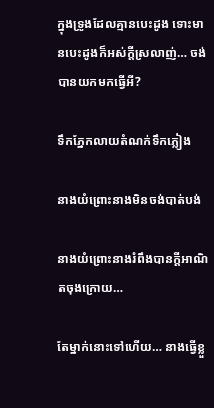ក្នុងទ្រូងដែលគ្មានបេះដូង ទោះមានបេះដូងក៏អស់ក្តីស្រលាញ់… ចង់បានយកមកធ្វើអី?

ទឹកភ្នែកលាយតំណក់ទឹកភ្លៀង

នាងយំព្រោះនាងមិនចង់បាត់បង់

នាងយំព្រោះនាងរំពឹងបានក្តីអាណិតចុងក្រោយ…

តែម្នាក់នោះទៅហើយ… នាងធ្វើខ្លួ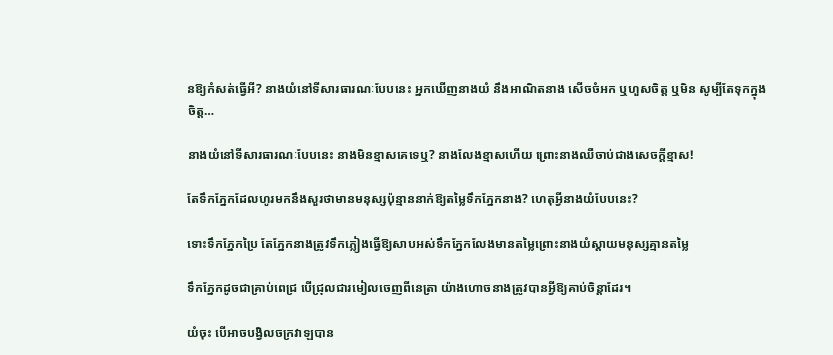នឱ្យកំសត់ធ្វើអី? នាងយំនៅទីសារធារណៈបែបនេះ អ្នកឃើញនាងយំ នឹងអាណិតនាង សើចចំអក ឬហួសចិត្ត ឬមិន សូម្បីតែទុកក្នុងចិត្ត…

នាងយំនៅទីសារធារណៈបែបនេះ នាងមិនខ្មាសគេទេឬ? នាងលែងខ្មាសហើយ ព្រោះនាងឈឺចាប់ជាងសេចក្ដីខ្មាស!

តែទឹកភ្នែកដែលហូរមកនឹងសួរថាមានមនុស្សប៉ុន្មាននាក់ឱ្យតម្លៃទឹកភ្នែកនាង? ហេតុអ្វីនាងយំបែបនេះ?

ទោះទឹកភ្នែកប្រៃ តែភ្នែកនាងត្រូវទឹកភ្លៀងធ្វើឱ្យសាបអស់ទឹកភ្នែកលែងមានតម្លៃព្រោះនាងយំស្តាយមនុស្សគ្មានតម្លៃ

ទឹកភ្នែកដូចជាគ្រាប់ពេជ្រ បើជ្រុលជារមៀលចេញពីនេត្រា យ៉ាងហោចនាងត្រូវបានអ្វីឱ្យគាប់ចិន្តាដែរ។

យំចុះ បើអាចបង្វិលចក្រវាឡបាន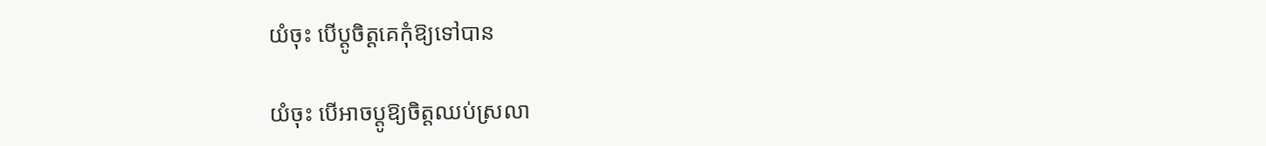យំចុះ បើប្តូចិត្តគេកុំឱ្យទៅបាន

យំចុះ បើអាចប្តូឱ្យចិត្តឈប់ស្រលា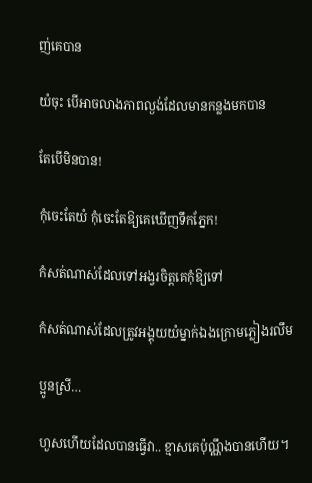ញ់គេបាន

យំចុះ បើអាចលាងភាពល្ងង់ដែលមានកន្លងមកបាន

តែបើមិនបាន!

កុំចេះតែយំ កុំចេះតែឱ្យគេឃើញទឹកភ្នែក!

កំសត់ណាស់ដែលទៅអង្វរចិត្តគេកុំឱ្យទៅ

កំសត់ណាស់ដែលត្រូវអង្គុយយំម្នាក់ឯងក្រោមភ្លៀងរលឹម

ប្អូនស្រី…

ហួសហើយដែលបានធ្វើវា.. ខ្មាសគេប៉ុណ្ណឹងបានហើយ។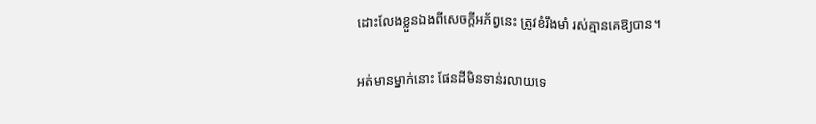ដោះលែងខ្លួនឯងពីសេចក្តីអភ័ព្វនេះ ត្រូវខំរឹងមាំ រស់គ្មានគេឱ្យបាន។

អត់មានម្នាក់នោះ ផែនដីមិនទាន់រលាយទេ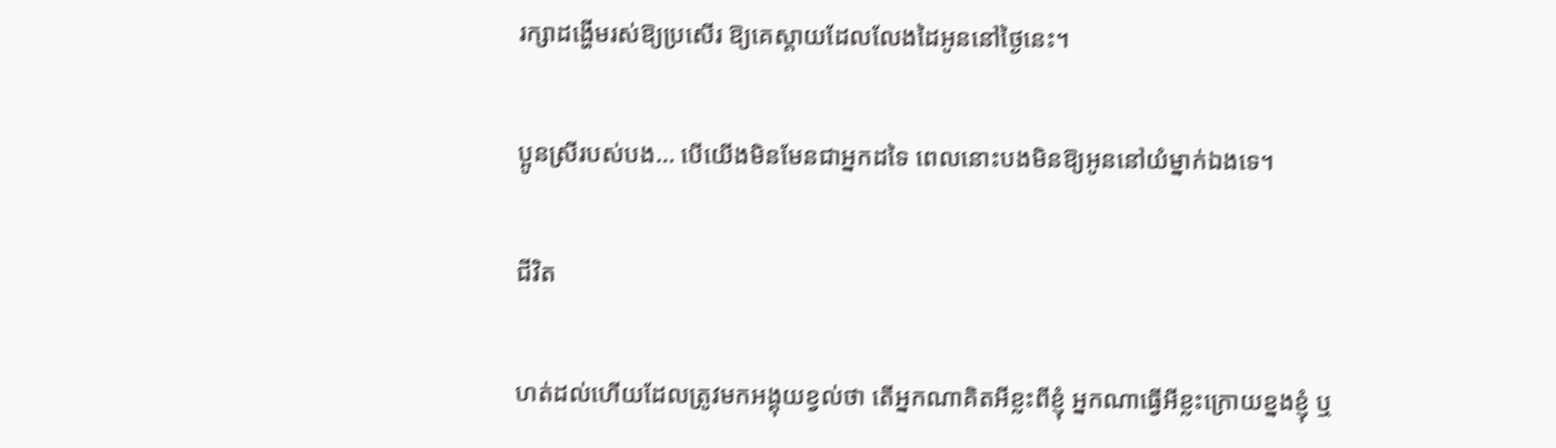រក្សាដង្ហើមរស់ឱ្យប្រសើរ ឱ្យគេស្តាយដែលលែងដៃអូននៅថ្ងៃនេះ។

ប្អូនស្រីរបស់បង… បើយើងមិនមែនជាអ្នកដទៃ ពេលនោះបងមិនឱ្យអូននៅយំម្នាក់ឯងទេ។

ជីវិត

ហត់ដល់ហើយដែលត្រូវមកអង្គុយខ្វល់ថា តើអ្នកណាគិតអីខ្លះពីខ្ញុំ អ្នកណាធ្វើអីខ្លះក្រោយខ្នងខ្ញុំ ឬ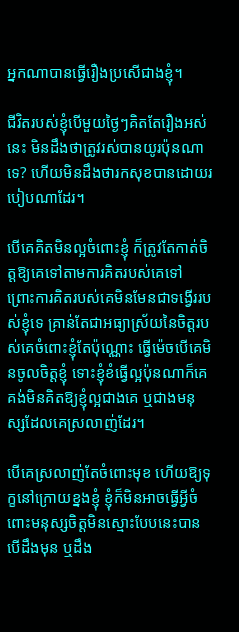អ្នកណាបានធ្វើរឿងប្រសើជាងខ្ញុំ។

ជីវិតរបស់ខ្ញុំបើមួយថ្ងៃៗគិតតែរឿងអស់នេះ មិនដឹងថាត្រូវរស់បានយូរប៉ុនណាទេ? ហើយមិនដឹងថារកសុខបានដោយរបៀបណាដែរ។

បើគេគិតមិនល្អចំពោះខ្ញុំ ក៏ត្រូវតែកាត់ចិត្តឱ្យគេទៅតាមការគិតរបស់គេទៅ ព្រោះការគិតរបស់គេមិនមែនជាទង្វើររបស់ខ្ញុំទេ គ្រាន់តែជាអធ្យាស្រ័យនៃចិត្តរបស់គេចំពោះខ្ញុំតែប៉ុណ្ណោះ ធ្វើម៉េចបើគេមិនចូលចិត្តខ្ញុំ ទោះខ្ញុំខំធ្វើល្អប៉ុនណាក៏គេគង់មិនគិតឱ្យខ្ញុំល្អជាងគេ ឬជាងមនុស្សដែលគេស្រលាញ់ដែរ។

បើគេស្រលាញ់តែចំពោះមុខ ហើយឱ្យទុក្ខនៅក្រោយខ្នងខ្ញុំ ខ្ញុំក៏មិនអាចធ្វើអ្វីចំពោះមនុស្សចិត្តមិនស្មោះបែបនេះបាន បើដឹងមុន ឬដឹង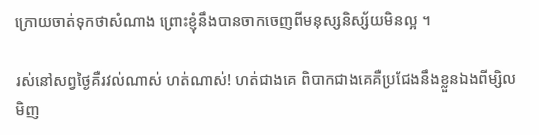ក្រោយចាត់ទុកថាសំណាង ព្រោះខ្ញុំនឹងបានចាកចេញពីមនុស្សនិស្ស័យមិនល្អ ។

រស់នៅសព្វថ្ងៃគឺរវល់ណាស់ ហត់ណាស់! ហត់ជាងគេ ពិបាកជាងគេគឺប្រជែងនឹងខ្លួនឯងពីម្សិលមិញ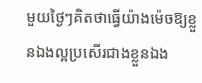មួយថ្ងៃៗគិតថាធ្វើយ៉ាងម៉េចឱ្យខ្លួនឯងល្អប្រសើរជាងខ្លួនឯង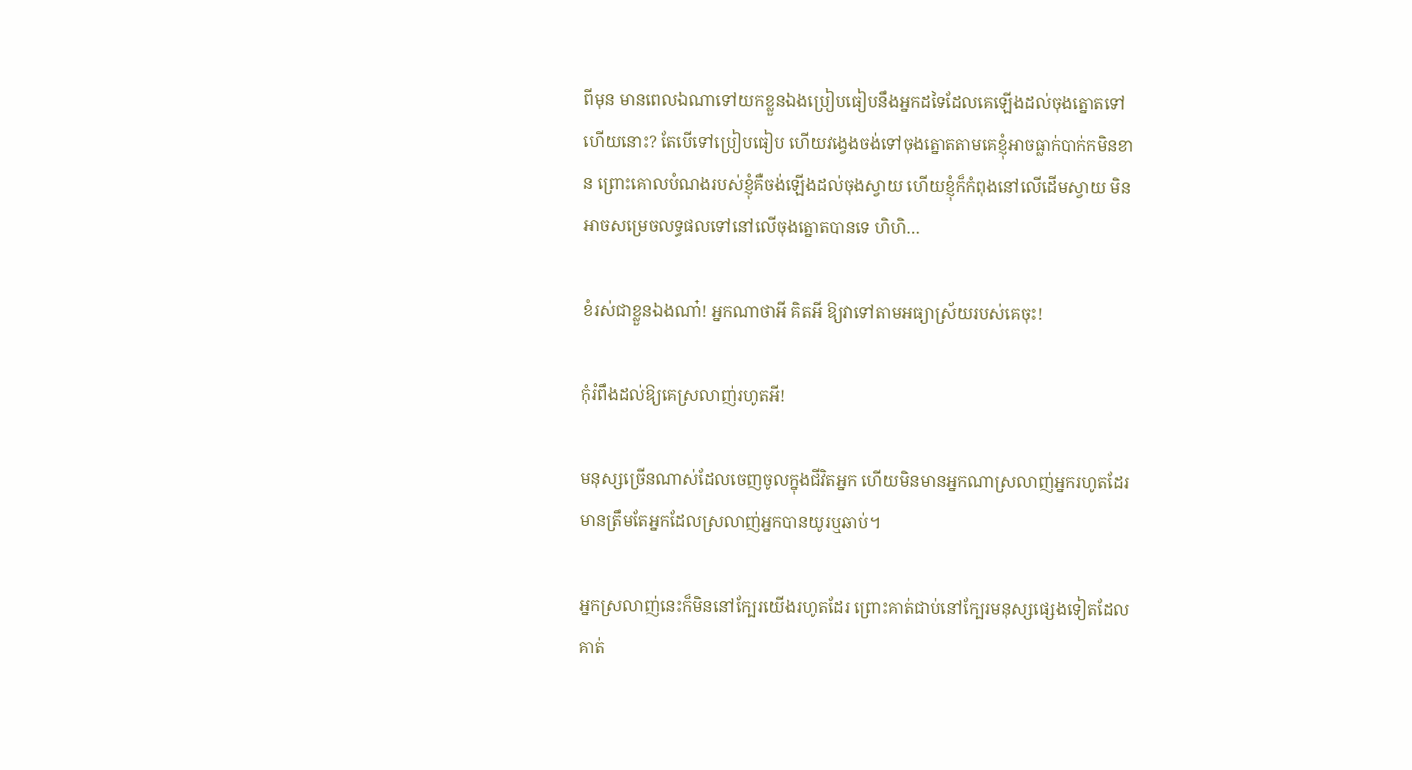ពីមុន មានពេលឯណាទៅយកខ្លួនឯងប្រៀបធៀបនឹងអ្នកដទៃដែលគេឡើងដល់ចុងត្នោតទៅហើយនោះ? តែបើទៅប្រៀបធៀប ហើយវង្វេងចង់ទៅចុងត្នោតតាមគេខ្ញុំអាចធ្លាក់បាក់កមិនខាន ព្រោះគោលបំណងរបស់ខ្ញុំគឺចង់ឡើងដល់ចុងស្វាយ ហើយខ្ញុំក៏កំពុងនៅលើដើមស្វាយ មិនអាចសម្រេចលទ្ធផលទៅនៅលើចុងត្នោតបានទេ ហិហិ…

ខំរស់ជាខ្លួនឯងណា៎! អ្នកណាថាអី គិតអី ឱ្យវាទៅតាមអធ្យាស្រ័យរបស់គេចុះ!

កុំរំពឹងដល់ឱ្យគេស្រលាញ់រហូតអី!

មនុស្សច្រើនណាស់ដែលចេញចូលក្នុងជីវិតអ្នក ហើយមិនមានអ្នកណាស្រលាញ់អ្នករហូតដែរ មានត្រឹមតែអ្នកដែលស្រលាញ់អ្នកបានយូរឬឆាប់។

អ្នកស្រលាញ់នេះក៏មិននៅក្បែរយើងរហូតដែរ ព្រោះគាត់ជាប់នៅក្បែរមនុស្សផ្សេងទៀតដែលគាត់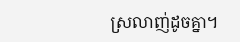ស្រលាញ់ដូចគ្នា។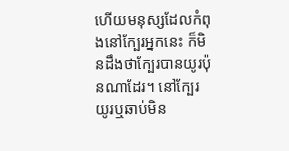ហើយមនុស្សដែលកំពុងនៅក្បែរអ្នកនេះ ក៏មិនដឹងថាក្បែរបានយូរប៉ុនណាដែរ។ នៅក្បែរយូរឬឆាប់មិន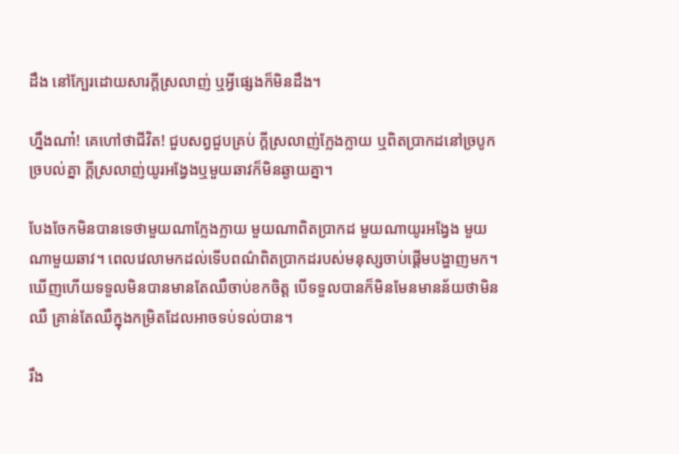ដឹង នៅក្បែរដោយសារក្តីស្រលាញ់ ឬអ្វីផ្សេងក៏មិនដឹង។

ហ្នឹងណា៎! គេហៅថាជីវិត! ជួបសព្វជួបគ្រប់ ក្តីស្រលាញ់ក្លែងក្លាយ ឬពិតប្រាកដនៅច្របូកច្របល់គ្នា ក្តីស្រលាញ់យូរអង្វែងឬមួយឆាវក៏មិនឆ្ងាយគ្នា។

បែងចែកមិនបានទេថាមួយណាក្លែងក្លាយ មួយណាពិតប្រាកដ មួយណាយូរអង្វែង មួយណាមួយឆាវ។ ពេលវេលាមកដល់ទើបពណ៌ពិតប្រាកដរបស់មនុស្សចាប់ផ្តើមបង្ហាញមក។ ឃើញហើយទទួលមិនបានមានតែឈឺចាប់ខកចិត្ត បើទទួលបានក៏មិនមែនមានន័យថាមិនឈឺ គ្រាន់តែឈឺក្នុងកម្រិតដែលអាចទប់ទល់បាន។

រឹង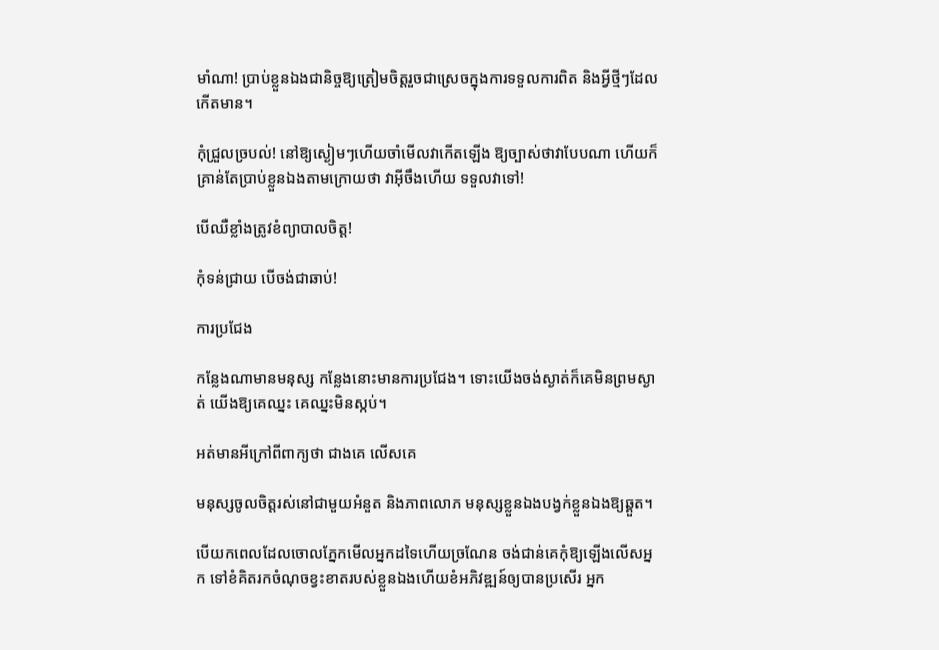មាំណា! ប្រាប់ខ្លួនឯងជានិច្ចឱ្យត្រៀមចិត្តរួចជាស្រេចក្នុងការទទួលការពិត និងអ្វីថ្មីៗដែលកើតមាន។

កុំជ្រួលច្របល់! នៅឱ្យស្ងៀមៗហើយចាំមើលវាកើតឡើង ឱ្យច្បាស់ថាវាបែបណា ហើយក៏គ្រាន់តែប្រាប់ខ្លួនឯងតាមក្រោយថា វាអ៊ីចឹងហើយ ទទួលវាទៅ!

បើឈឺខ្លាំងត្រូវខំព្យាបាលចិត្ត!

កុំទន់ជ្រាយ បើចង់ជាឆាប់!

ការប្រជែង

កន្លែងណាមានមនុស្ស កន្លែងនោះមានការប្រជែង។ ទោះយើងចង់ស្ងាត់ក៏គេមិនព្រមស្ងាត់ យើងឱ្យគេឈ្នះ គេឈ្នះមិនស្កប់។

អត់មានអីក្រៅពីពាក្យថា ជាងគេ លើសគេ

មនុស្សចូលចិត្តរស់នៅជាមួយអំនួត និងភាពលោភ មនុស្សខ្លួនឯងបង្វក់ខ្លួនឯងឱ្យឆ្គួត។

បើយកពេលដែលចោលភ្នែកមើលអ្នកដទៃហើយច្រណែន ចង់ជាន់គេកុំឱ្យឡើងលើសអ្នក ទៅខំគិតរកចំណុចខ្វះខាតរបស់ខ្លួនឯងហើយខំអភិវឌ្ឍន៍ឲ្យបានប្រសើរ អ្នក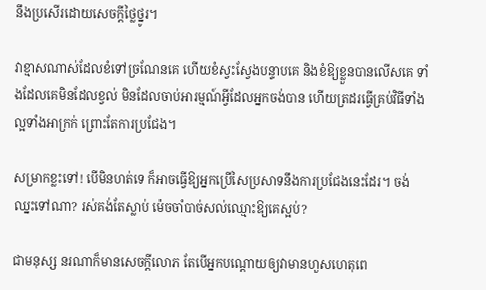នឹងប្រសើរដោយសេចក្តីថ្លៃថ្នូរ។

វាខ្មាសណាស់ដែលខំទៅច្រណែនគេ ហើយខំស្វះស្វែងបន្ទាបគេ និងខំឱ្យខ្លួនបានលើសគេ ទាំងដែលគេមិនដែលខ្វល់ មិនដែលចាប់អារម្មណ៍អ្វីដែលអ្នកចង់បាន ហើយត្រដរធ្វើគ្រប់វិធីទាំងល្អទាំងអាក្រក់ ព្រោះតែការប្រជែង។

សម្រាកខ្លះទៅ! បើមិនហត់ទេ ក៏អាចធ្វើឱ្យអ្នកប្រើសៃប្រសាទនឹងការប្រជែងនេះដែរ។ ចង់ឈ្នះទៅណា? រស់គង់តែស្លាប់ ម៉េចចាំបាច់សល់ឈ្មោះឱ្យគេស្អប់?

ជាមនុស្ស នរណាក៏មានសេចក្តីលោភ តែបើអ្នកបណ្តោយឲ្យវាមានហួសហេតុពេ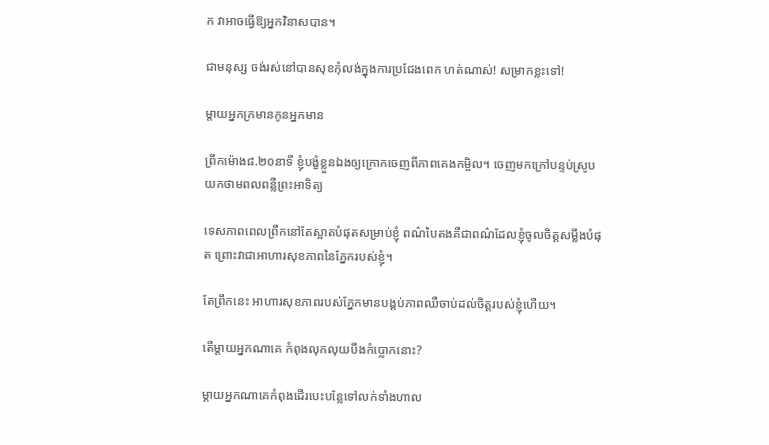ក វាអាចធ្វើឱ្យអ្នកវិនាសបាន។

ជាមនុស្ស ចង់រស់នៅបានសុខកុំលង់ក្នុងការប្រជែងពេក ហត់ណាស់! សម្រាកខ្លះទៅ!

ម្តាយអ្នកក្រមានកូនអ្នកមាន

ព្រឹកម៉ោង៨.២០នាទី ខ្ញុំបង្ខំខ្លួនឯងឲ្យក្រោកចេញពីភាពគេងកម្ចិល។ ចេញមកក្រៅបន្ទប់ស្រូបយកថាមពលពន្លឺព្រះអាទិត្យ

ទេសភាពពេលព្រឹកនៅតែស្អាតបំផុតសម្រាប់ខ្ញុំ ពណ៌បៃតងគឺជាពណ៌ដែលខ្ញុំចូលចិត្តសម្លឹងបំផុត ព្រោះវាជាអាហារសុខភាពនៃភ្នែករបស់ខ្ញុំ។

តែព្រឹកនេះ អាហារសុខភាពរបស់ភ្នែកមានបង្គប់ភាពឈឺចាប់ដល់ចិត្តរបស់ខ្ញុំហើយ។

តើម្តាយអ្នកណាគេ កំពុងលុកលុយបឹងកំប្លោកនោះ?

ម្តាយអ្នកណាគេកំពុងដើរបេះបន្លែទៅលក់ទាំងហាល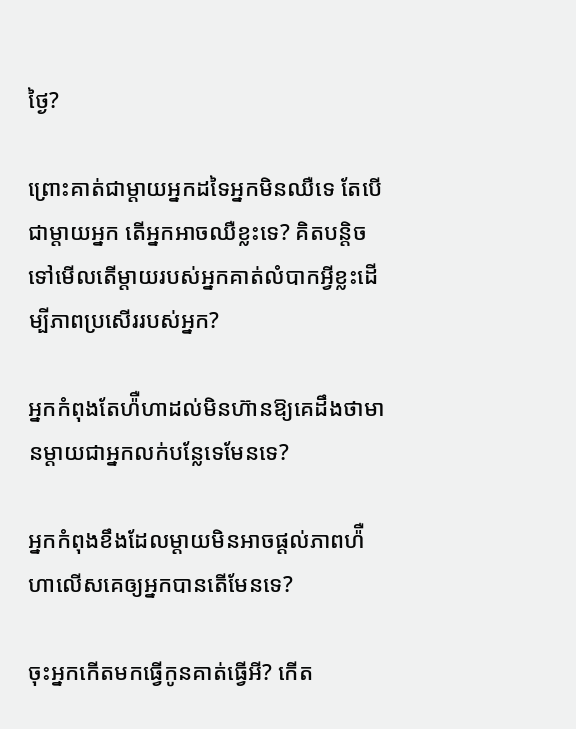ថ្ងៃ?

ព្រោះគាត់ជាម្តាយអ្នកដទៃអ្នកមិនឈឺទេ តែបើជាម្តាយអ្នក តើអ្នកអាចឈឺខ្លះទេ? គិតបន្តិចទៅមើលតើម្តាយរបស់អ្នកគាត់លំបាកអ្វីខ្លះដើម្បីភាពប្រសើររបស់អ្នក?

អ្នកកំពុងតែហ៉ឺហាដល់មិនហ៊ានឱ្យគេដឹងថាមានម្តាយជាអ្នកលក់បន្លែទេមែនទេ?

អ្នកកំពុងខឹងដែលម្តាយមិនអាចផ្តល់ភាពហ៉ឺហាលើសគេឲ្យអ្នកបានតើមែនទេ?

ចុះអ្នកកើតមកធ្វើកូនគាត់ធ្វើអី? កើត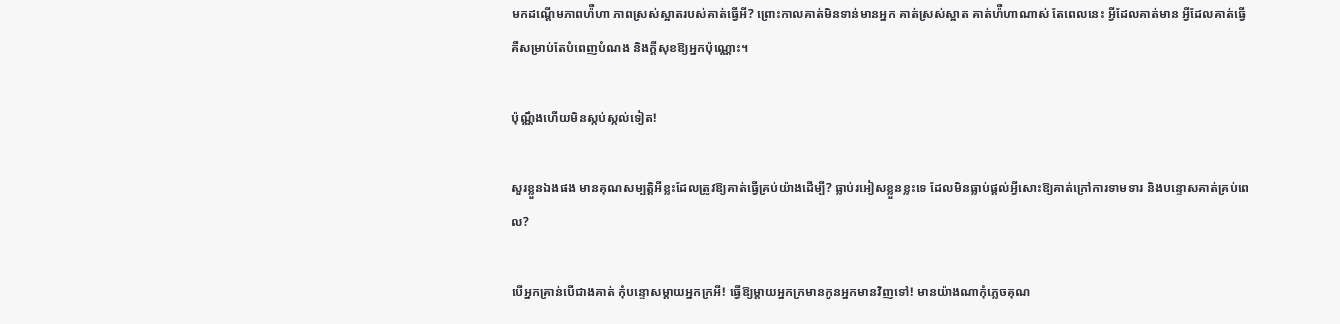មកដណ្តើមភាពហ៉ឺហា ភាពស្រស់ស្អាតរបស់គាត់ធ្វើអី? ព្រោះកាលគាត់មិនទាន់មានអ្នក គាត់ស្រស់ស្អាត គាត់ហ៉ឺហាណាស់ តែពេលនេះ អ្វីដែលគាត់មាន អ្វីដែលគាត់ធ្វើ គឺសម្រាប់តែបំពេញបំណង និងក្តីសុខឱ្យអ្នកប៉ុណ្ណោះ។

ប៉ុណ្ណឹងហើយមិនស្កប់ស្កល់ទៀត!

សួរខ្លួនឯងផង មានគុណសម្បត្តិអីខ្លះដែលត្រូវឱ្យគាត់ធ្វើគ្រប់យ៉ាងដើម្បី? ធ្លាប់រអៀសខ្លួនខ្លះទេ ដែលមិនធ្លាប់ផ្តល់អ្វីសោះឱ្យគាត់ក្រៅការទាមទារ និងបន្ទោសគាត់គ្រប់ពេល?

បើអ្នកគ្រាន់បើជាងគាត់ កុំបន្ទោសម្តាយអ្នកក្រអី! ធ្វើឱ្យម្តាយអ្នកក្រមានកូនអ្នកមានវិញទៅ! មានយ៉ាងណាកុំភ្លេចគុណ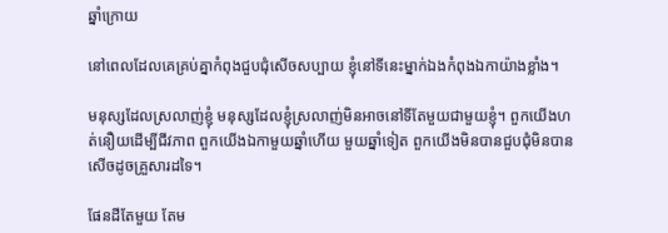ឆ្នាំក្រោយ

នៅពេលដែលគេគ្រប់គ្នាកំពុងជួបជុំសើចសប្បាយ ខ្ញុំនៅទីនេះម្នាក់ឯងកំពុងឯកាយ៉ាងខ្លាំង។

មនុស្សដែលស្រលាញ់ខ្ញុំ មនុស្សដែលខ្ញុំស្រលាញ់មិនអាចនៅទីតែមួយជាមួយខ្ញុំ។ ពួកយើងហត់នឿយដើម្បីជីវភាព ពួកយើងឯកាមួយឆ្នាំហើយ មួយឆ្នាំទៀត ពួកយើងមិនបានជួបជុំមិនបានសើចដូចគ្រួសារដទៃ។

ផែនដីតែមួយ តែម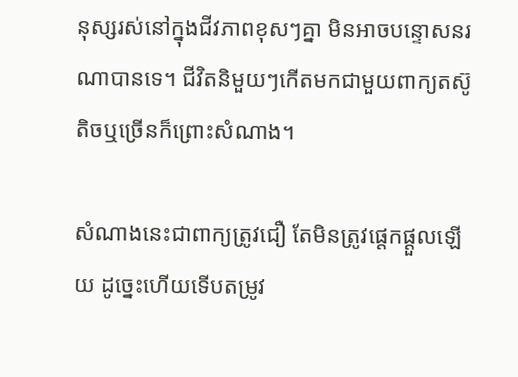នុស្សរស់នៅក្នុងជីវភាពខុសៗគ្នា មិនអាចបន្ទោសនរណាបានទេ។ ជីវិតនិមួយៗកើតមកជាមួយពាក្យតស៊ូ តិចឬច្រើនក៏ព្រោះសំណាង។

សំណាងនេះជាពាក្យត្រូវជឿ តែមិនត្រូវផ្តេកផ្តួលឡើយ ដូច្នេះហើយទើបតម្រូវ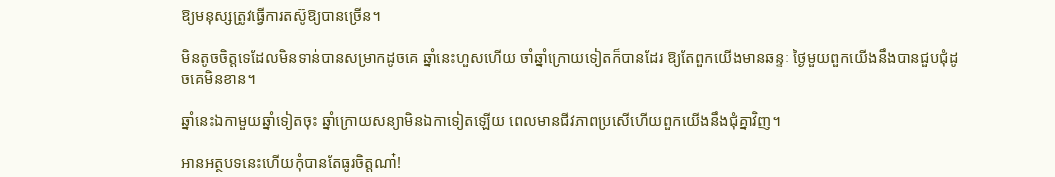ឱ្យមនុស្សត្រូវធ្វើការតស៊ូឱ្យបានច្រើន។

មិនតូចចិត្តទេដែលមិនទាន់បានសម្រាកដូចគេ ឆ្នាំនេះហួសហើយ ចាំឆ្នាំក្រោយទៀតក៏បានដែរ ឱ្យតែពួកយើងមានឆន្ទៈ ថ្ងៃមួយពួកយើងនឹងបានជួបជុំដូចគេមិនខាន។

ឆ្នាំនេះឯកាមួយឆ្នាំទៀតចុះ ឆ្នាំក្រោយសន្យាមិនឯកាទៀតឡើយ ពេលមានជីវភាពប្រសើហើយពួកយើងនឹងជុំគ្នាវិញ។

អានអត្ថបទនេះហើយកុំបានតែធូរចិត្តណា៎!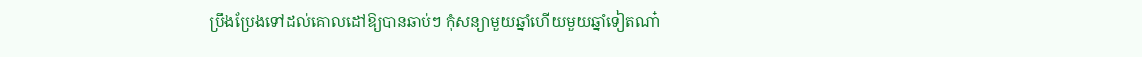ប្រឹងប្រែងទៅដល់គោលដៅឱ្យបានឆាប់ៗ កុំសន្យាមួយឆ្នាំហើយមួយឆ្នាំទៀតណា៎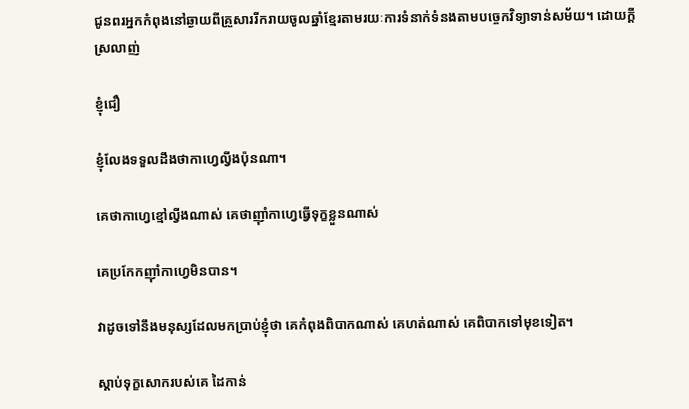ជូនពរអ្នកកំពុងនៅឆ្ងាយពីគ្រួសាររីករាយចូលឆ្នាំខ្មែរតាមរយៈការទំនាក់ទំនងតាមបច្ចេកវិទ្យាទាន់សម័យ។ ដោយក្តីស្រលាញ់

ខ្ញុំជឿ

ខ្ញុំលែងទទួលដឹងថាកាហ្វេល្វីងប៉ុនណា។

គេថាកាហ្វេខ្មៅល្វីងណាស់ គេថាញ៉ាំកាហ្វេធ្វើទុក្ខខ្លួនណាស់

គេប្រកែកញ៉ាំកាហ្វេមិនបាន។

វាដូចទៅនឹងមនុស្សដែលមកប្រាប់ខ្ញុំថា គេកំពុងពិបាកណាស់ គេហត់ណាស់ គេពិបាកទៅមុខទៀត។

ស្តាប់ទុក្ខសោករបស់គេ ដៃកាន់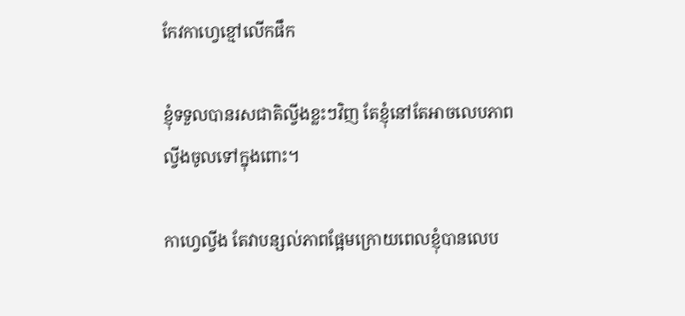កែវកាហ្វេខ្មៅលើកផឹក

ខ្ញុំទទួលបានរសជាតិល្វីងខ្លះៗវិញ តែខ្ញុំនៅតែអាចលេបភាពល្វីងចូលទៅក្នុងពោះ។

កាហ្វេល្វីង តែវាបន្សល់ភាពផ្អែមក្រោយពេលខ្ញុំបានលេប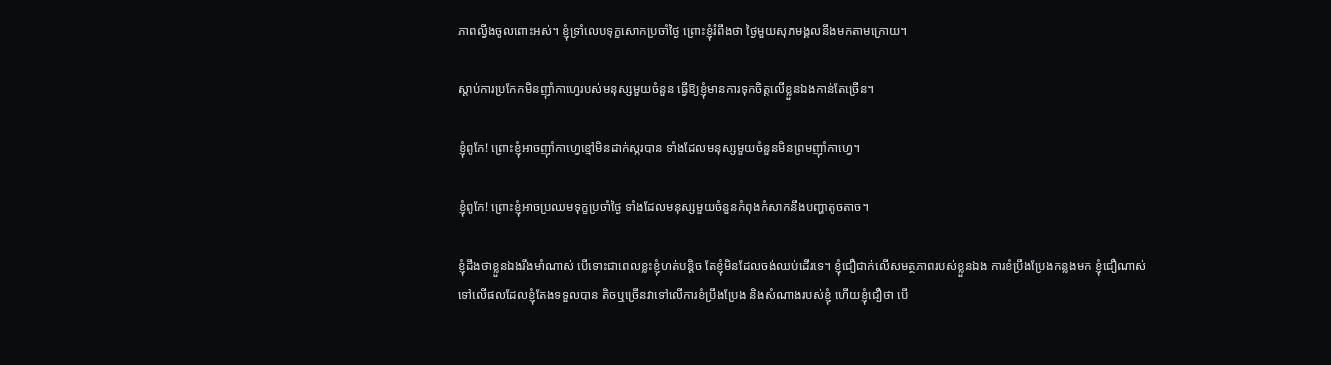ភាពល្វីងចូលពោះអស់។ ខ្ញុំទ្រាំលេបទុក្ខសោកប្រចាំថ្ងៃ ព្រោះខ្ញុំរំពឹងថា ថ្ងៃមួយសុភមង្គលនឹងមកតាមក្រោយ។

ស្តាប់ការប្រកែកមិនញ៉ាំកាហ្វេរបស់មនុស្សមួយចំនួន ធ្វើឱ្យខ្ញុំមានការទុកចិត្តលើខ្លួនឯងកាន់តែច្រើន។

ខ្ញុំពូកែ! ព្រោះខ្ញុំអាចញ៉ាំកាហ្វេខ្មៅមិនដាក់ស្ករបាន ទាំងដែលមនុស្សមួយចំនួនមិនព្រមញ៉ាំកាហ្វេ។

ខ្ញុំពូកែ! ព្រោះខ្ញុំអាចប្រឈមទុក្ខប្រចាំថ្ងៃ ទាំងដែលមនុស្សមួយចំនួនកំពុងកំសាកនឹងបញ្ហាតូចតាច។

ខ្ញុំដឹងថាខ្លួនឯងរឹងមាំណាស់ បើទោះជាពេលខ្លះខ្ញុំហត់បន្តិច តែខ្ញុំមិនដែលចង់ឈប់ដើរទេ។ ខ្ញុំជឿជាក់លើសមត្ថភាពរបស់ខ្លួនឯង ការខំប្រឹងប្រែងកន្លងមក ខ្ញុំជឿណាស់ទៅលើផលដែលខ្ញុំតែងទទួលបាន តិចឬច្រើនវាទៅលើការខំប្រឹងប្រែង និងសំណាងរបស់ខ្ញុំ ហើយខ្ញុំជឿថា បើ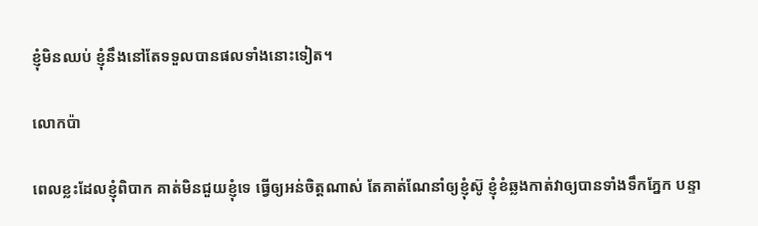ខ្ញុំមិនឈប់ ខ្ញុំនឹងនៅតែទទួលបានផលទាំងនោះទៀត។

លោកប៉ា

ពេលខ្លះដែលខ្ញុំពិបាក គាត់មិនជួយខ្ញុំទេ ធ្វើឲ្យអន់ចិត្តណាស់ តែគាត់ណែនាំឲ្យខ្ញុំស៊ូ ខ្ញុំខំឆ្លងកាត់វាឲ្យបានទាំងទឹកភ្នែក បន្ទា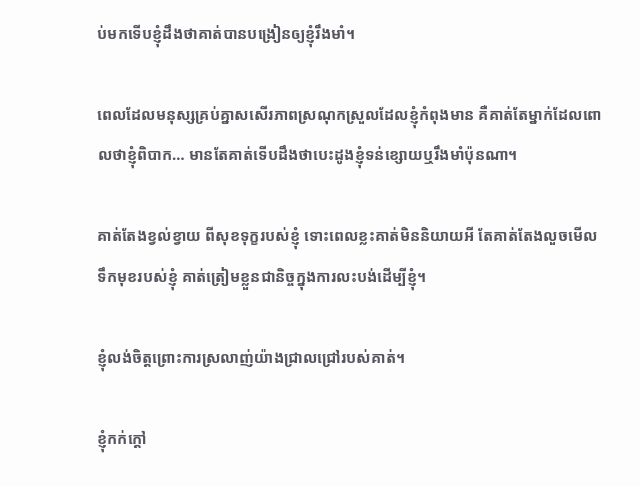ប់មកទើបខ្ញុំដឹងថាគាត់បានបង្រៀនឲ្យខ្ញុំរឹងមាំ។

ពេលដែលមនុស្សគ្រប់គ្នាសសើរភាពស្រណុកស្រួលដែលខ្ញុំកំពុងមាន គឺគាត់តែម្នាក់ដែលពោលថាខ្ញុំពិបាក… មានតែគាត់ទើបដឹងថាបេះដូងខ្ញុំទន់ខ្សោយឬរឹងមាំប៉ុនណា។

គាត់តែងខ្វល់ខ្វាយ ពីសុខទុក្ខរបស់ខ្ញុំ ទោះពេលខ្លះគាត់មិននិយាយអី តែគាត់តែងលួចមើលទឹកមុខរបស់ខ្ញុំ គាត់ត្រៀមខ្លួនជានិច្ចក្នុងការលះបង់ដើម្បីខ្ញុំ។

ខ្ញុំលង់ចិត្តព្រោះការស្រលាញ់យ៉ាងជ្រាលជ្រៅរបស់គាត់។

ខ្ញុំកក់ក្តៅ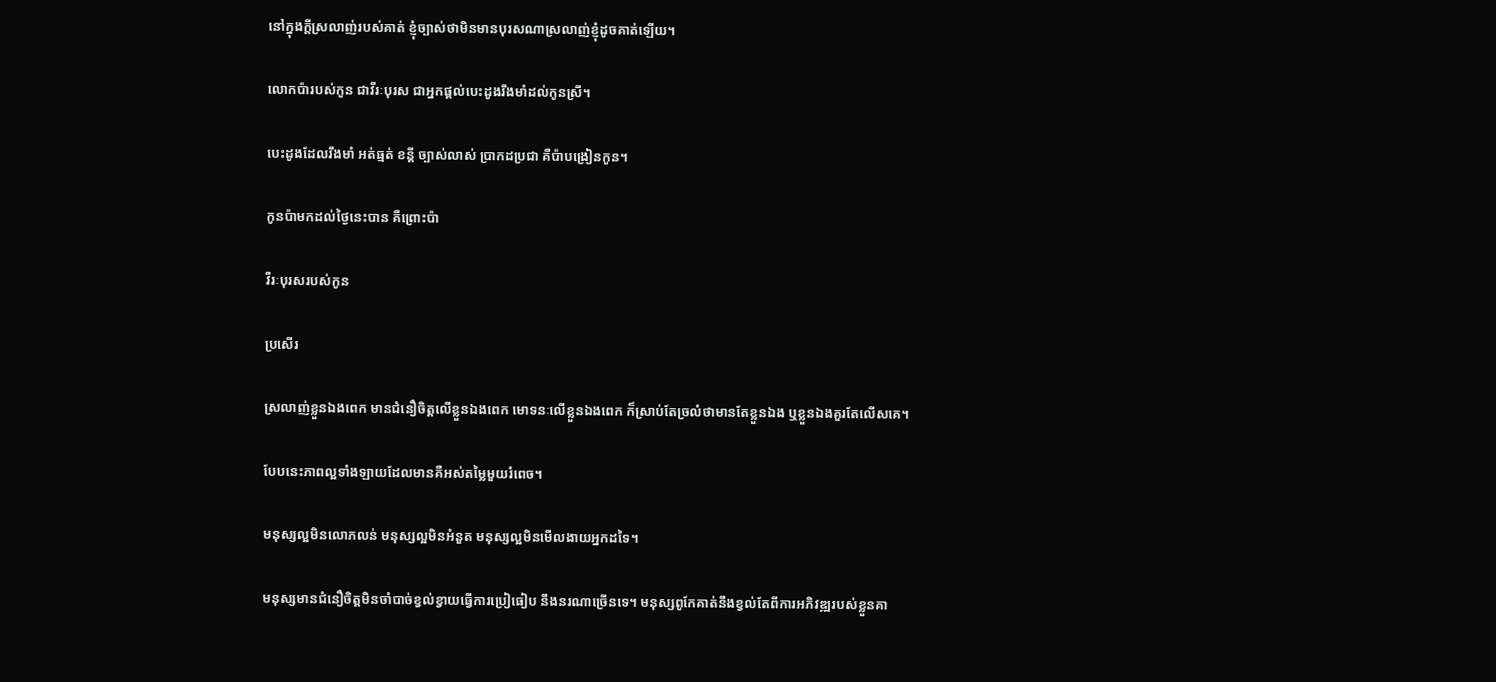នៅក្នុងក្តីស្រលាញ់របស់គាត់ ខ្ញុំច្បាស់ថាមិនមានបុរសណាស្រលាញ់ខ្ញុំដូចគាត់ឡើយ។

លោកប៉ារបស់កូន ជាវីរៈបុរស ជាអ្នកផ្តល់បេះដូងរឹងមាំដល់កូនស្រី។

បេះដូងដែលរឹងមាំ អត់ធ្មត់ ខន្តី ច្បាស់លាស់ ប្រាកដប្រជា គឺប៉ាបង្រៀនកូន។

កូនប៉ាមកដល់ថ្ងៃនេះបាន គឺព្រោះប៉ា

វីរៈបុរសរបស់កូន

ប្រសើរ

ស្រលាញ់ខ្លួនឯងពេក មានជំនឿចិត្តលើខ្លួនឯងពេក មោទនៈលើខ្លួនឯងពេក ក៏ស្រាប់តែច្រលំថាមានតែខ្លួនឯង ឬខ្លួនឯងគួរតែលើសគេ។

បែបនេះភាពល្អទាំងឡាយដែលមានគឺអស់តម្លៃមួយរំពេច។

មនុស្សល្អមិនលោភលន់ មនុស្សល្អមិនអំនួត មនុស្សល្អមិនមើលងាយអ្នកដទៃ។

មនុស្សមានជំនឿចិត្តមិនចាំបាច់ខ្វល់ខ្វាយធ្វើការប្រៀធៀប នឹងនរណាច្រើនទេ។ មនុស្សពូកែគាត់នឹងខ្វល់តែពីការអភិវឌ្ឍរបស់ខ្លួនគា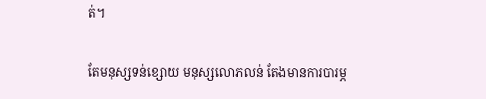ត់។

តែមនុស្សទន់ខ្សោយ មនុស្សលោភលន់ តែងមានការបារម្ភ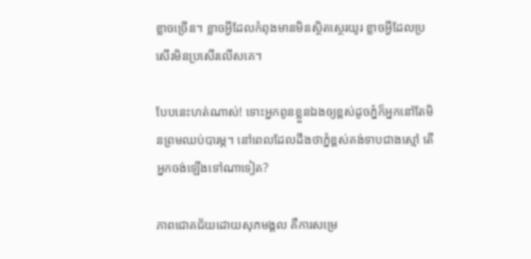ខ្លាចច្រើន។ ខ្លាចអ្វីដែលកំពុងមានមិនស្ថិតស្ថេរយូរ ខ្លាចអ្វីដែលប្រសើរមិនប្រសើរលើសគេ។

បែបនេះហត់ណាស់! ទោះអ្នកពូនខ្លួនឯងឲ្យខ្ពស់ដូចភ្នំក៏អ្នកនៅតែមិនព្រមឈប់បារម្ភ។ នៅពេលដែលដឹងថាភ្នំខ្ពស់គង់ទាបជាងស្មៅ តើអ្នកចង់ឡើងទៅណាទៀត?

ភាពជោគជ័យដោយសុភមង្គល គឺការសម្រេ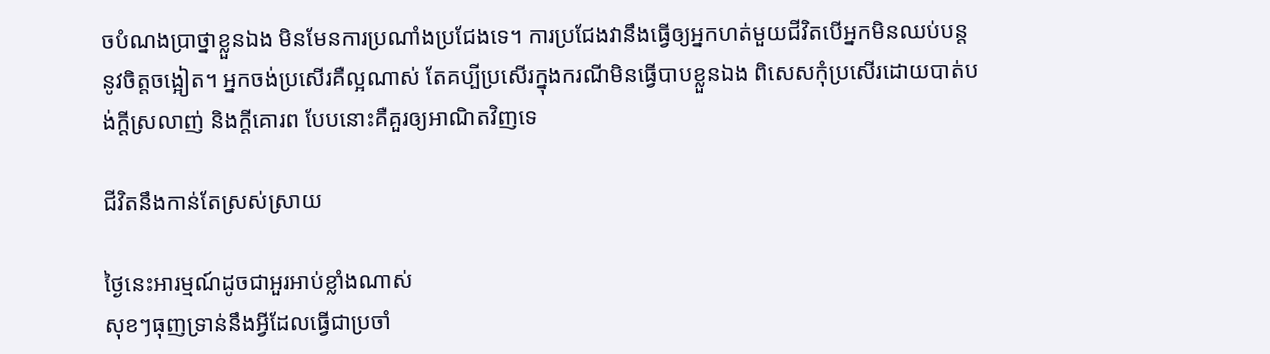ចបំណងប្រាថ្នាខ្លួនឯង មិនមែនការប្រណាំងប្រជែងទេ។ ការប្រជែងវានឹងធ្វើឲ្យអ្នកហត់មួយជីវិតបើអ្នកមិនឈប់បន្តនូវចិត្តចង្អៀត។ អ្នកចង់ប្រសើរគឺល្អណាស់ តែគប្បីប្រសើរក្នុងករណីមិនធ្វើបាបខ្លួនឯង ពិសេសកុំប្រសើរដោយបាត់បង់ក្តីស្រលាញ់ និងក្តីគោរព បែបនោះគឺគួរឲ្យអាណិតវិញទេ

ជីវិតនឹងកាន់តែស្រស់ស្រាយ

ថ្ងៃនេះអារម្មណ៍ដូចជាអួរអាប់ខ្លាំងណាស់
សុខៗធុញទ្រាន់នឹងអ្វីដែលធ្វើជាប្រចាំ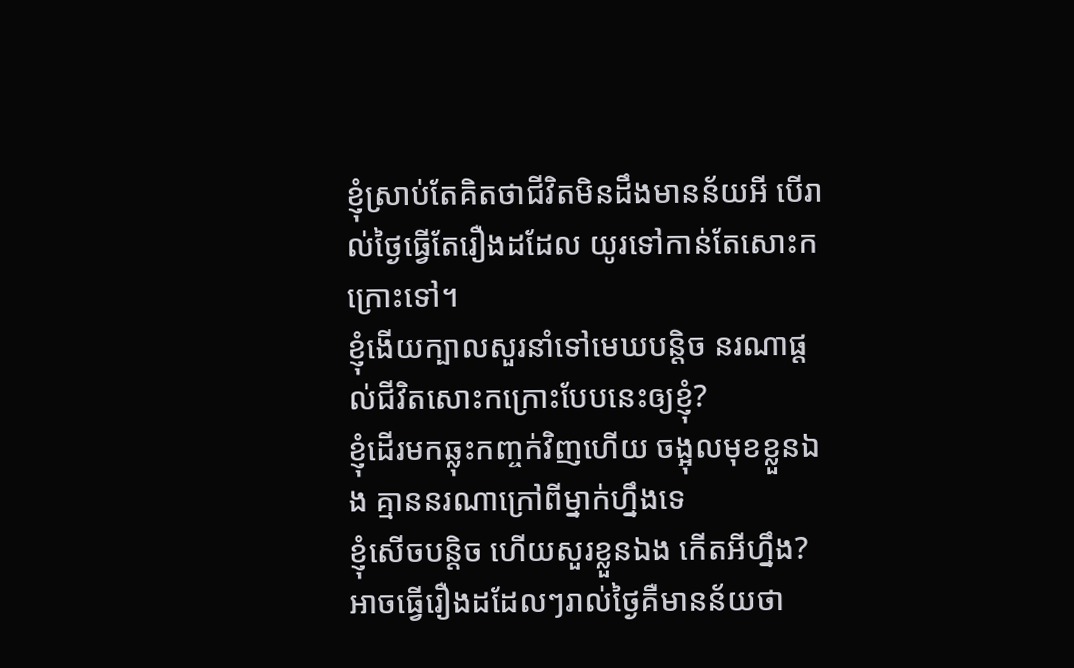ខ្ញុំស្រាប់តែគិតថាជីវិតមិនដឹងមានន័យអី បើរាល់ថ្ងៃធ្វើតែរឿងដដែល យូរទៅកាន់តែសោះកក្រោះទៅ។
ខ្ញុំងើយក្បាលសួរនាំទៅមេឃបន្តិច នរណាផ្តល់ជីវិតសោះកក្រោះបែបនេះឲ្យខ្ញុំ?
ខ្ញុំដើរមកឆ្លុះកញ្ចក់វិញហើយ ចង្អុលមុខខ្លួនឯង គ្មាននរណាក្រៅពីម្នាក់ហ្នឹងទេ
ខ្ញុំសើចបន្តិច ហើយសួរខ្លួនឯង កើតអីហ្នឹង?
អាចធ្វើរឿងដដែលៗរាល់ថ្ងៃគឺមានន័យថា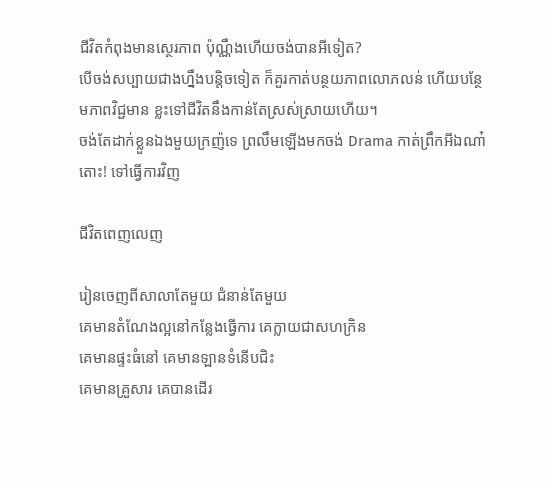ជីវិតកំពុងមានស្ថេរភាព ប៉ុណ្ណឹងហើយចង់បានអីទៀត?
បើចង់សប្បាយជាងហ្នឹងបន្តិចទៀត ក៏គួរកាត់បន្ថយភាពលោភលន់ ហើយបន្ថែមភាពវិជ្ជមាន ខ្លះទៅជីវិតនឹងកាន់តែស្រស់ស្រាយហើយ។
ចង់តែដាក់ខ្លួនឯងមួយក្រញ៉ទេ ព្រលឹមឡើងមកចង់ Drama កាត់ព្រឹកអីឯណា៎
តោះ! ទៅធ្វើការវិញ

ជីវិតពេញលេញ

រៀនចេញពីសាលាតែមួយ ជំនាន់តែមួយ
គេមានតំណែងល្អនៅកន្លែងធ្វើការ គេក្លាយជាសហក្រិន
គេមានផ្ទះធំនៅ គេមានឡានទំនើបជិះ
គេមានគ្រួសារ គេបានដើរ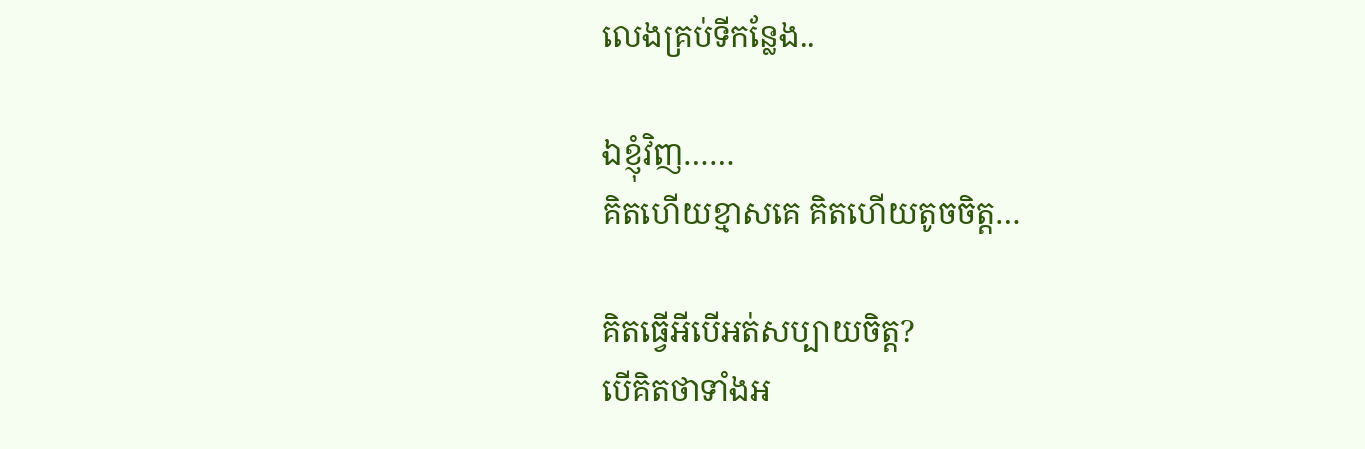លេងគ្រប់ទីកន្លែង..

ឯខ្ញុំវិញ……
គិតហើយខ្មាសគេ គិតហើយតូចចិត្ត…

គិតធ្វើអីបើអត់សប្បាយចិត្ត?
បើគិតថាទាំងអ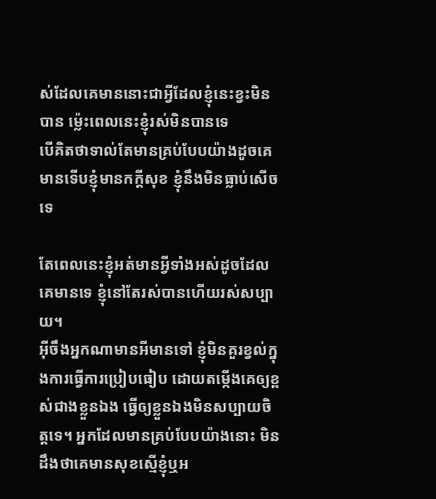ស់ដែលគេមាននោះជាអ្វីដែលខ្ញុំនេះខ្វះមិនបាន ម្ល៉េះពេលនេះខ្ញុំរស់មិនបានទេ
បើគិតថាទាល់តែមានគ្រប់បែបយ៉ាងដូចគេមានទើបខ្ញុំមានកក្តីសុខ ខ្ញុំនឹងមិនធ្លាប់សើចទេ

តែពេលនេះខ្ញុំអត់មានអី្វទាំងអស់ដូចដែលគេមានទេ ខ្ញុំនៅតែរស់បានហើយរស់សប្បាយ។
អ៊ីចឹងអ្នកណាមានអីមានទៅ ខ្ញុំមិនគួរខ្វល់ក្នុងការធ្វើការប្រៀបធៀប ដោយតម្កើងគេឲ្យខ្ពស់ជាងខ្លួនឯង ធ្វើឲ្យខ្លួនឯងមិនសប្បាយចិត្តទេ។ អ្នកដែលមានគ្រប់បែបយ៉ាងនោះ មិនដឹងថាគេមានសុខស្មើខ្ញុំឬអ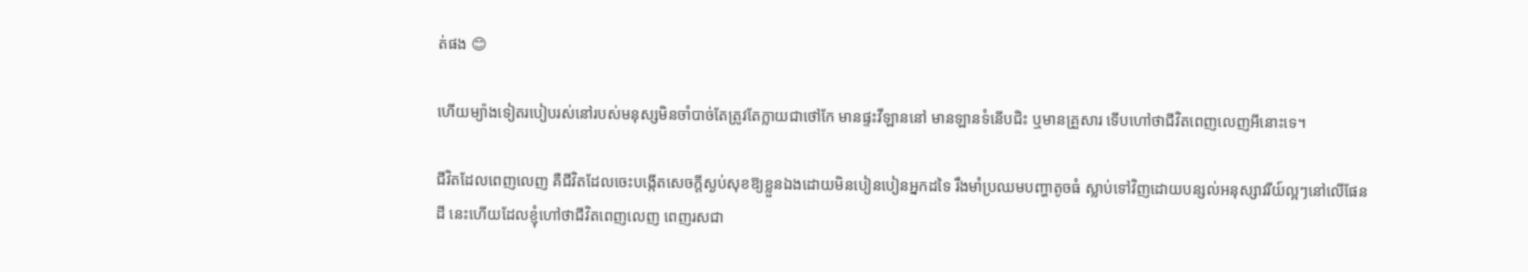ត់ផង 😊

ហើយម្យ៉ាងទៀតរបៀបរស់នៅរបស់មនុស្សមិនចាំបាច់តែត្រូវតែក្លាយជាថៅកែ មានផ្ទះវីឡាននៅ មានឡានទំនើបជិះ ឬមានគ្រួសារ ទើបហៅថាជីវិតពេញលេញអីនោះទេ។

ជីវិតដែលពេញលេញ គឺជីវិតដែលចេះបង្កើតសេចក្តីស្ងប់សុខឱ្យខ្លួនឯងដោយមិនបៀនបៀនអ្នកដទៃ រឹងមាំប្រឈមបញ្ហាតូចធំ ស្លាប់ទៅវិញដោយបន្សល់អនុស្សាវរីយ៍ល្អៗនៅលើផែនដី នេះហើយដែលខ្ញុំហៅថាជីវិតពេញលេញ ពេញរសជា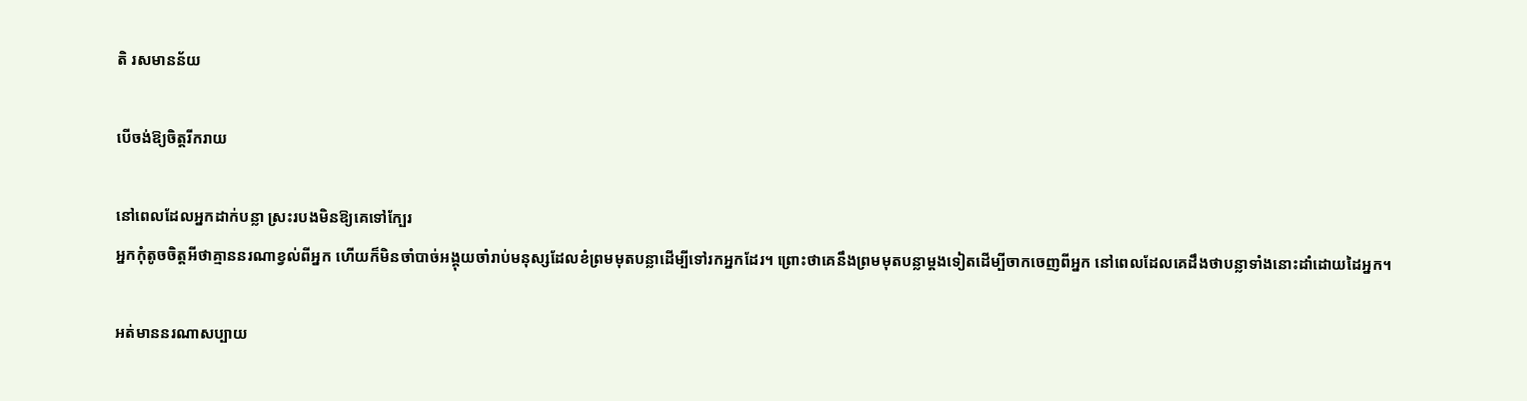តិ រសមានន័យ

បើចង់ឱ្យចិត្តរីករាយ

នៅពេលដែលអ្នកដាក់បន្លា ស្រះរបងមិនឱ្យគេទៅក្បែរ
អ្នកកុំតូចចិត្តអីថាគ្មាននរណាខ្វល់ពីអ្នក ហើយក៏មិនចាំបាច់អង្គុយចាំរាប់មនុស្សដែលខំព្រមមុតបន្លាដើម្បីទៅរកអ្នកដែរ។ ព្រោះថាគេនឹងព្រមមុតបន្លាម្តងទៀតដើម្បីចាកចេញពីអ្នក នៅពេលដែលគេដឹងថាបន្លាទាំងនោះដាំដោយដៃអ្នក។

អត់មាននរណាសប្បាយ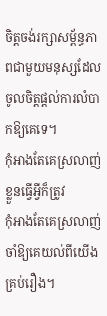ចិត្តចង់រក្សាសម្ព័ន្ធភាពជាមួយមនុស្សដែលចូលចិត្តផ្តល់ការលំបាកឱ្យគេទេ។
កុំអាងតែគេស្រលាញ់ ខ្លួនធ្វើអ្វីក៏ត្រូវ
កុំអាងតែគេស្រលាញ់ ចាំឱ្យគេយល់ពីយើងគ្រប់រឿង។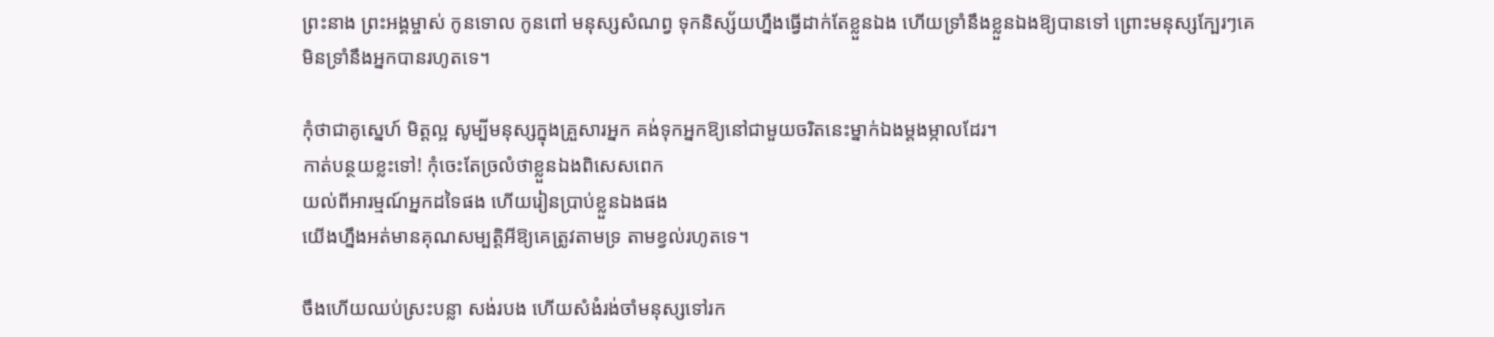ព្រះនាង ព្រះអង្គម្ចាស់ កូនទោល កូនពៅ មនុស្សសំណព្វ ទុកនិស្ស័យហ្នឹងធ្វើដាក់តែខ្លួនឯង ហើយទ្រាំនឹងខ្លួនឯងឱ្យបានទៅ ព្រោះមនុស្សក្បែរៗគេមិនទ្រាំនឹងអ្នកបានរហូតទេ។

កុំថាជាគូស្នេហ៍ មិត្តល្អ សូម្បីមនុស្សក្នុងគ្រួសារអ្នក គង់ទុកអ្នកឱ្យនៅជាមួយចរិតនេះម្នាក់ឯងម្តងម្កាលដែរ។
កាត់បន្ថយខ្លះទៅ! កុំចេះតែច្រលំថាខ្លួនឯងពិសេសពេក
យល់ពីអារម្មណ៍អ្នកដទៃផង ហើយរៀនប្រាប់ខ្លួនឯងផង
យើងហ្នឹងអត់មានគុណសម្បត្តិអីឱ្យគេត្រូវតាមទ្រ តាមខ្វល់រហូតទេ។

ចឹងហើយឈប់ស្រះបន្លា សង់របង ហើយសំងំរង់ចាំមនុស្សទៅរក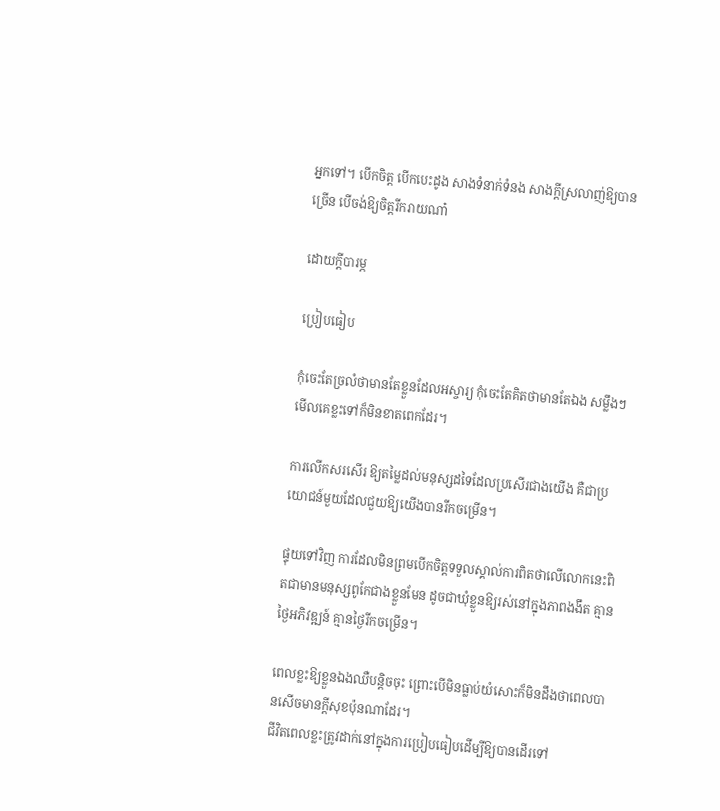អ្នកទៅ។ បើកចិត្ត បើកបេះដូង សាងទំនាក់ទំនង សាងក្តីស្រលាញ់ឱ្យបានច្រើន បើចង់ឱ្យចិត្តរីករាយណា៎

ដោយក្តីបារម្ភ

ប្រៀបធៀប

កុំចេះតែច្រលំថាមានតែខ្លួនដែលអស្ចារ្យ កុំចេះតែគិតថាមានតែឯង សម្លឹងៗមើលគេខ្លះទៅក៏មិនខាតពេកដែរ។

ការលើកសរសើរ ឱ្យតម្លៃដល់មនុស្សដទៃដែលប្រសើរជាងយើង គឺជាប្រយោជន៍មួយដែលជួយឱ្យយើងបានរីកចម្រើន។

ផ្ទុយទៅវិញ ការដែលមិនព្រមបើកចិត្តទទួលស្គាល់ការពិតថាលើលោកនេះពិតជាមានមនុស្សពូកែជាងខ្លួនមែន ដូចជាឃុំខ្លួនឱ្យរស់នៅក្នុងភាពងងឹត គ្មានថ្ងៃអភិវឌ្ឍន៍ គ្មានថ្ងៃរីកចម្រើន។

ពេលខ្លះឱ្យខ្លួនឯងឈឺបន្តិចចុះ ព្រោះបើមិនធ្លាប់យំសោះក៏មិនដឹងថាពេលបានសើចមានក្តីសុខប៉ុនណាដែរ។
ជីវិតពេលខ្លះត្រូវដាក់នៅក្នុងការប្រៀបធៀបដើម្បីឱ្យបានដើរទៅ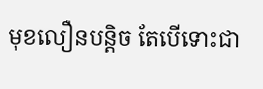មុខលឿនបន្តិច តែបើទោះជា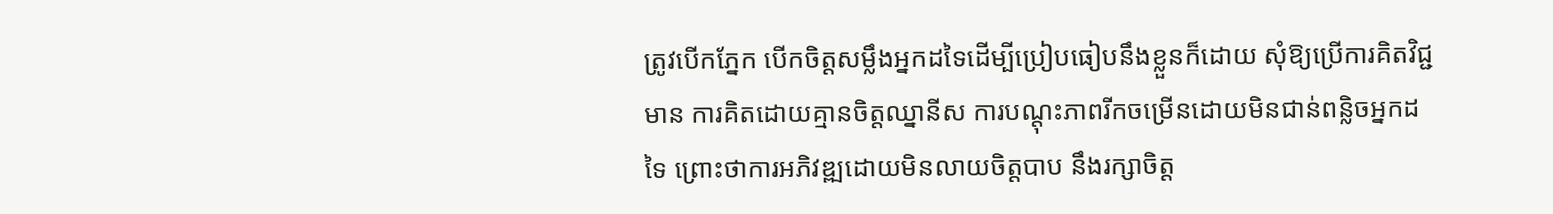ត្រូវបើកភ្នែក បើកចិត្តសម្លឹងអ្នកដទៃដើម្បីប្រៀបធៀបនឹងខ្លួនក៏ដោយ សុំឱ្យប្រើការគិតវិជ្ជមាន ការគិតដោយគ្មានចិត្តឈ្នានីស ការបណ្តុះភាពរីកចម្រើនដោយមិនជាន់ពន្លិចអ្នកដទៃ ព្រោះថាការអភិវឌ្ឍដោយមិនលាយចិត្តបាប នឹងរក្សាចិត្ត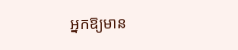អ្នកឱ្យមាន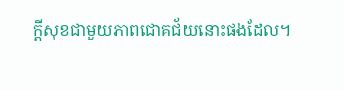ក្តីសុខជាមួយភាពជោគជ័យនោះផងដែល។